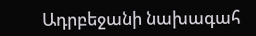Ադրբեջանի նախագահ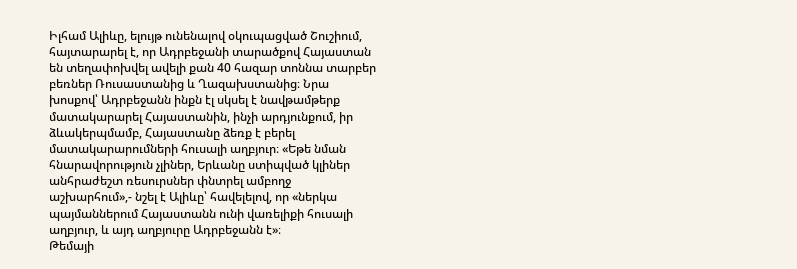Իլհամ Ալիևը, ելույթ ունենալով օկուպացված Շուշիում, հայտարարել է, որ Ադրբեջանի տարածքով Հայաստան են տեղափոխվել ավելի քան 40 հազար տոննա տարբեր բեռներ Ռուսաստանից և Ղազախստանից։ Նրա խոսքով՝ Ադրբեջանն ինքն էլ սկսել է նավթամթերք մատակարարել Հայաստանին, ինչի արդյունքում, իր ձևակերպմամբ, Հայաստանը ձեռք է բերել մատակարարումների հուսալի աղբյուր։ «Եթե նման հնարավորություն չլիներ, Երևանը ստիպված կլիներ անհրաժեշտ ռեսուրսներ փնտրել ամբողջ աշխարհում»,- նշել է Ալիևը՝ հավելելով, որ «ներկա պայմաններում Հայաստանն ունի վառելիքի հուսալի աղբյուր, և այդ աղբյուրը Ադրբեջանն է»։
Թեմայի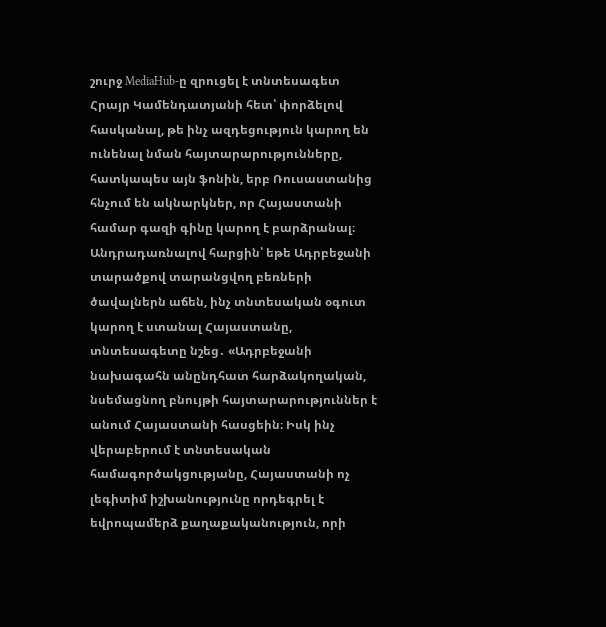շուրջ MediaHub-ը զրուցել է տնտեսագետ Հրայր Կամենդատյանի հետ՝ փորձելով հասկանալ, թե ինչ ազդեցություն կարող են ունենալ նման հայտարարությունները, հատկապես այն ֆոնին, երբ Ռուսաստանից հնչում են ակնարկներ, որ Հայաստանի համար գազի գինը կարող է բարձրանալ։
Անդրադառնալով հարցին՝ եթե Ադրբեջանի տարածքով տարանցվող բեռների ծավալներն աճեն, ինչ տնտեսական օգուտ կարող է ստանալ Հայաստանը, տնտեսագետը նշեց․ «Ադրբեջանի նախագահն անընդհատ հարձակողական, նսեմացնող բնույթի հայտարարություններ է անում Հայաստանի հասցեին։ Իսկ ինչ վերաբերում է տնտեսական համագործակցությանը, Հայաստանի ոչ լեգիտիմ իշխանությունը որդեգրել է եվրոպամերձ քաղաքականություն, որի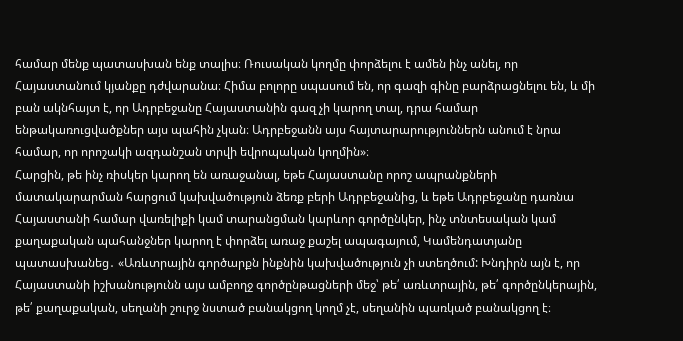համար մենք պատասխան ենք տալիս։ Ռուսական կողմը փորձելու է ամեն ինչ անել, որ Հայաստանում կյանքը դժվարանա։ Հիմա բոլորը սպասում են, որ գազի գինը բարձրացնելու են, և մի բան ակնհայտ է, որ Ադրբեջանը Հայաստանին գազ չի կարող տալ, դրա համար ենթակառուցվածքներ այս պահին չկան։ Ադրբեջանն այս հայտարարություններն անում է նրա համար, որ որոշակի ազդանշան տրվի եվրոպական կողմին»։
Հարցին, թե ինչ ռիսկեր կարող են առաջանալ, եթե Հայաստանը որոշ ապրանքների մատակարարման հարցում կախվածություն ձեռք բերի Ադրբեջանից, և եթե Ադրբեջանը դառնա Հայաստանի համար վառելիքի կամ տարանցման կարևոր գործընկեր, ինչ տնտեսական կամ քաղաքական պահանջներ կարող է փորձել առաջ քաշել ապագայում, Կամենդատյանը պատասխանեց․ «Առևտրային գործարքն ինքնին կախվածություն չի ստեղծում: Խնդիրն այն է, որ Հայաստանի իշխանությունն այս ամբողջ գործընթացների մեջ՝ թե՛ առևտրային, թե՛ գործընկերային, թե՛ քաղաքական, սեղանի շուրջ նստած բանակցող կողմ չէ, սեղանին պառկած բանակցող է։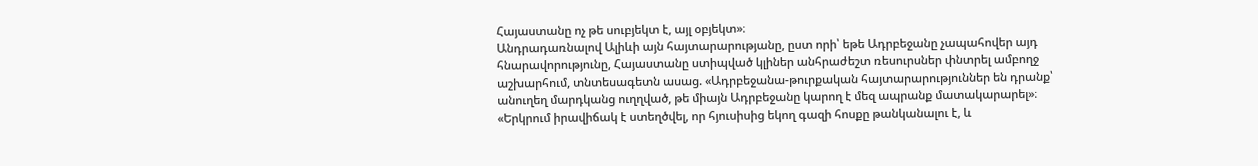Հայաստանը ոչ թե սուբյեկտ է, այլ օբյեկտ»։
Անդրադառնալով Ալիևի այն հայտարարությանը, ըստ որի՝ եթե Ադրբեջանը չապահովեր այդ հնարավորությունը, Հայաստանը ստիպված կլիներ անհրաժեշտ ռեսուրսներ փնտրել ամբողջ աշխարհում, տնտեսագետն ասաց. «Ադրբեջանա-թուրքական հայտարարություններ են դրանք՝ անուղեղ մարդկանց ուղղված, թե միայն Ադրբեջանը կարող է մեզ ապրանք մատակարարել»։
«Երկրում իրավիճակ է ստեղծվել, որ հյուսիսից եկող գազի հոսքը թանկանալու է, և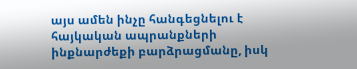այս ամեն ինչը հանգեցնելու է հայկական ապրանքների ինքնարժեքի բարձրացմանը, իսկ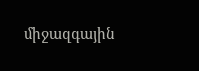միջազգային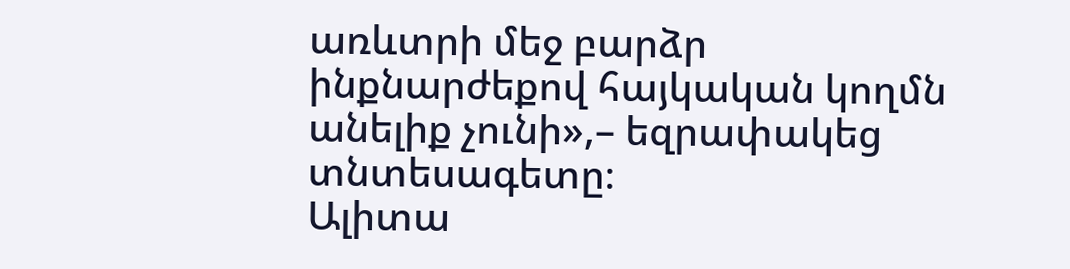առևտրի մեջ բարձր ինքնարժեքով հայկական կողմն անելիք չունի»,– եզրափակեց տնտեսագետը։
Ալիտա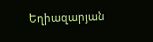Եղիազարյան